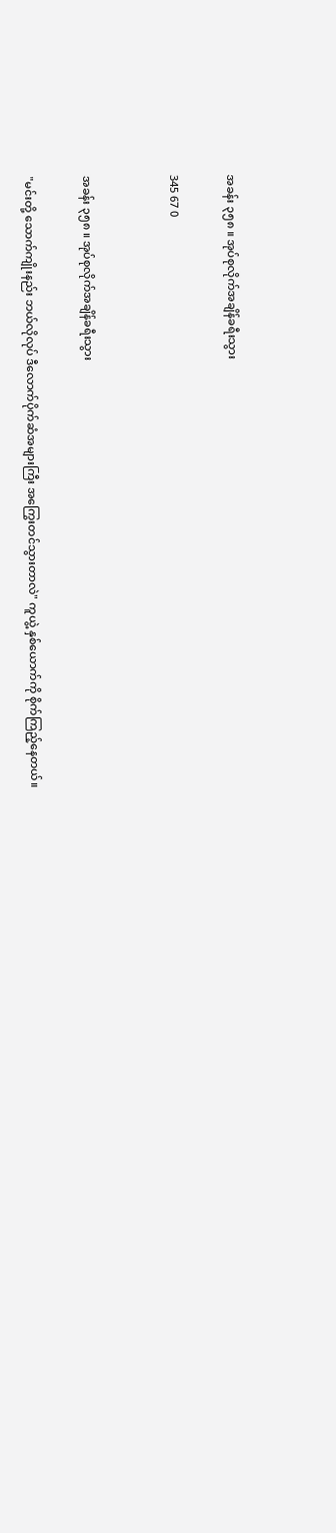အခန်း ၃၅၈ ။ အုပ်စုလိုက်အချိန်ခရီးသွား

345 67 0


အခန်း ၃၅၈ ။ အုပ်စုလိုက်အချိန်ခရီးသွား

"မင်းတို့ သောက်ကျိုးနည်း ဘယ်လိုလုပ် ဒီလောက်ပိုက်ဆံအများကြီး အကြွေးတင်သွားတာလဲ" ကူယွဲ့ နှစ်ယောက်ကို စိုက်ကြည့်နေတယ်။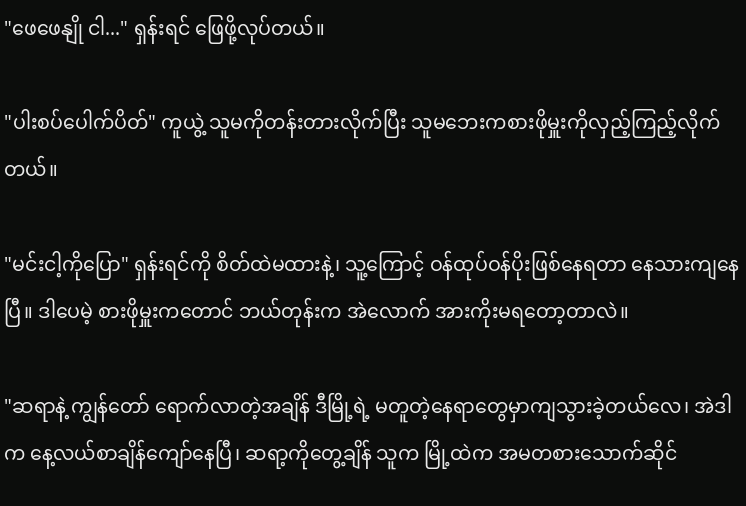"ဖေဖေနျို ငါ..." ရှန်းရင် ဖြေဖို့လုပ်တယ်။

"ပါးစပ်ပေါက်ပိတ်" ကူယွဲ့ သူမကိုတန်းတားလိုက်ပြီး သူမဘေးကစားဖိုမှူးကိုလှည့်ကြည့်လိုက်တယ်။

"မင်းငါ့ကိုပြော" ရှန်းရင်ကို စိတ်ထဲမထားနဲ့၊ သူ့ကြောင့် ဝန်ထုပ်ဝန်ပိုးဖြစ်နေရတာ နေသားကျနေပြီ။ ဒါပေမဲ့ စားဖိုမှူးကတောင် ဘယ်တုန်းက အဲလောက် အားကိုးမရတော့တာလဲ။

"ဆရာနဲ့ ကျွန်တော် ရောက်လာတဲ့အချိန် ဒီမြို့ရဲ့ မတူတဲ့နေရာတွေမှာကျသွားခဲ့တယ်လေ၊ အဲဒါက နေ့လယ်စာချိန်ကျော်နေပြီ၊ ဆရာ့ကိုတွေ့ချိန် သူက မြို့ထဲက အမတစားသောက်ဆိုင်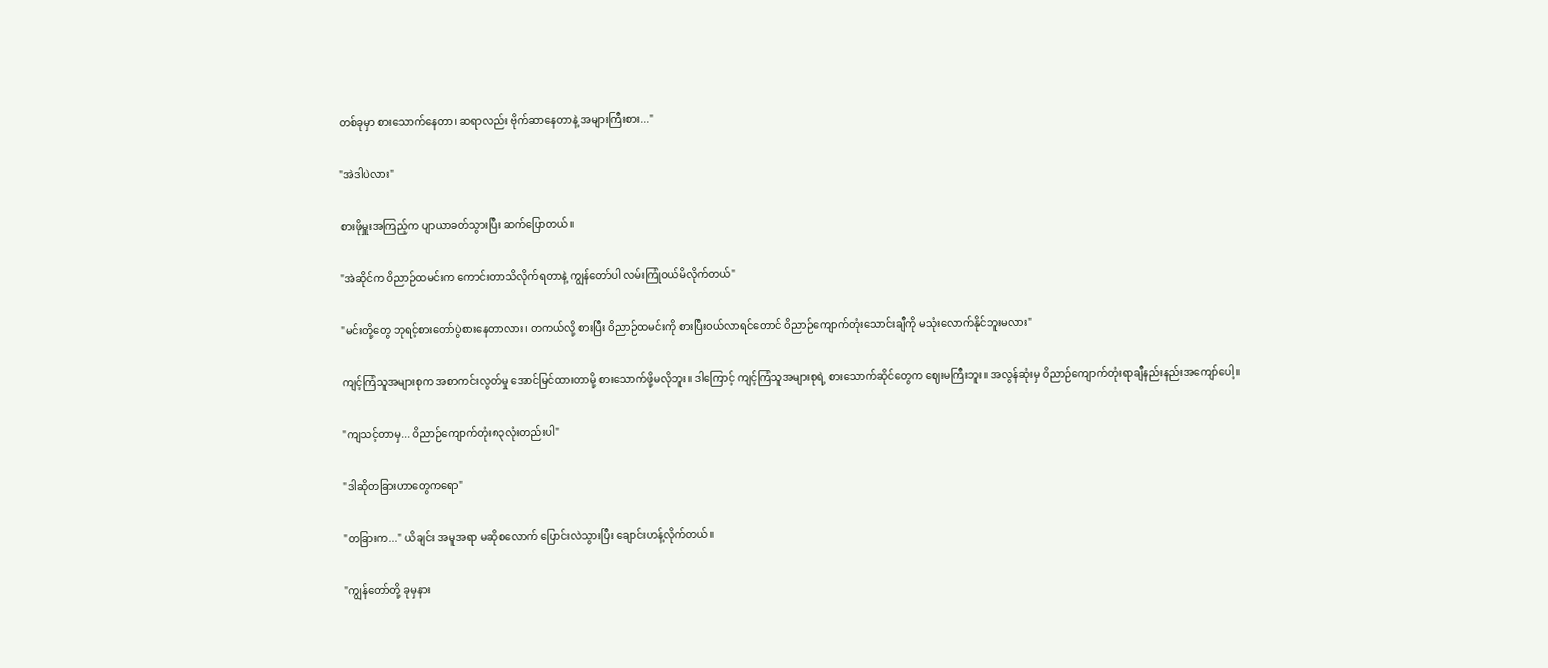တစ်ခုမှာ စားသောက်နေတာ၊ ဆရာလည်း ဗိုက်ဆာနေတာနဲ့ အများကြီးစား..."

"အဲဒါပဲလား"

စားဖိုမှူးအကြည့်က ပျာယာခတ်သွားပြီး ဆက်ပြောတယ်။

"အဲဆိုင်က ဝိညာဉ်ထမင်းက ကောင်းတာသိလိုက်ရတာနဲ့ ကျွန်တော်ပါ လမ်းကြုံဝယ်မိလိုက်တယ်"

"မင်းတို့တွေ ဘုရင့်စားတော်ပွဲစားနေတာလား၊ တကယ်လို့ စားပြီး ဝိညာဉ်ထမင်းကို စားပြီးဝယ်လာရင်တောင် ဝိညာဉ်ကျောက်တုံးသောင်းချီကို မသုံးလောက်နိုင်ဘူးမလား"

ကျင့်ကြံသူအများစုက အစာကင်းလွတ်မှု အောင်မြင်ထားတာမို့ စားသောက်ဖို့မလိုဘူး။ ဒါကြောင့် ကျင့်ကြံသူအများစုရဲ့ စားသောက်ဆိုင်တွေက ဈေးမကြီးဘူး။ အလွန်ဆုံးမှ ဝိညာဉ်ကျောက်တုံးရာချီနည်းနည်းအကျော်ပေါ့။

"ကျသင့်တာမှ... ဝိညာဉ်ကျောက်တုံး၈၃လုံးတည်းပါ"

"ဒါဆိုတခြားဟာတွေကရော"

"တခြားက..." ယိချင်း အမူအရာ မဆိုစလောက် ပြောင်းလဲသွားပြီး ချောင်းဟန့်လိုက်တယ်။

"ကျွန်တော်တို့ ခုမှနား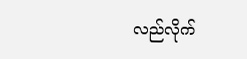လည်လိုက်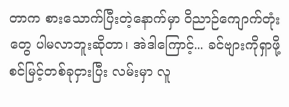တာက စားသောက်ပြီးတဲ့နောက်မှာ ဝိညာဉ်ကျောက်တုံးတွေ ပါမလာဘူးဆိုတာ၊ အဲဒါကြောင့်... ခင်ဗျားကိုရှာဖို့ စင်မြင့်တစ်ခုငှားပြီး လမ်းမှာ လူ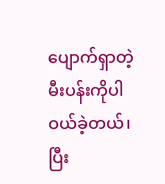ပျောက်ရှာတဲ့ မီးပန်းကိုပါ ဝယ်ခဲ့တယ်၊ ပြီး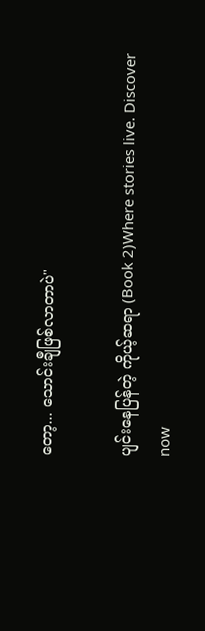တော့... သောင်းချီဖြစ်လာတာပဲ"

ပျင်းနေပြန်တဲ့ ကိုယ့်ဆရာ (Book 2)Where stories live. Discover now